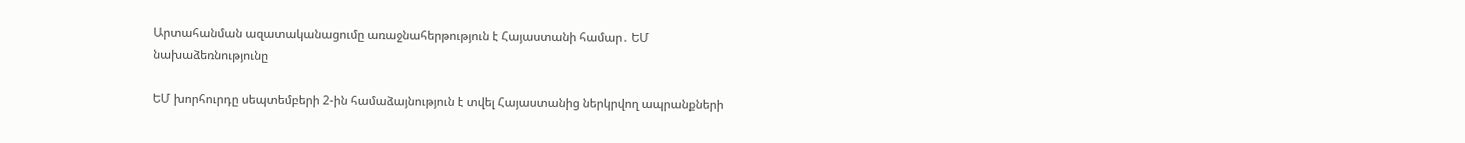Արտահանման ազատականացումը առաջնահերթություն է Հայաստանի համար․ ԵՄ նախաձեռնությունը

ԵՄ խորհուրդը սեպտեմբերի 2-ին համաձայնություն է տվել Հայաստանից ներկրվող ապրանքների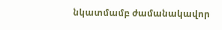նկատմամբ ժամանակավոր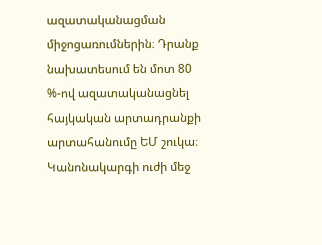ազատականացման միջոցառումներին։ Դրանք նախատեսում են մոտ 80 %-ով ազատականացնել հայկական արտադրանքի արտահանումը ԵՄ շուկա։ Կանոնակարգի ուժի մեջ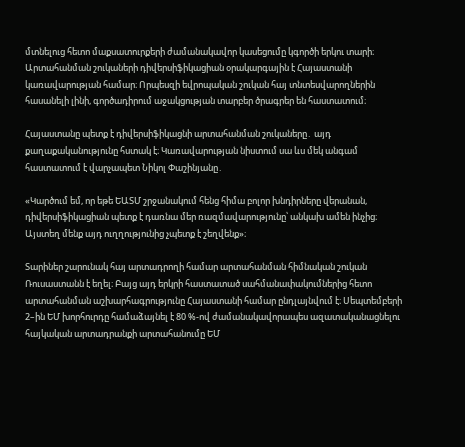մտնելուց հետո մաքսատուրքերի ժամանակավոր կասեցումը կգործի երկու տարի։ Արտահանման շուկաների դիվերսիֆիկացիան օրակարգային է Հայաստանի կառավարության համար։ Որպեսզի եվրոպական շուկան հայ տնտեսվարողներին հասանելի լինի, գործադիրում աջակցության տարբեր ծրագրեր են հաստատում։

Հայաստանը պետք է դիվերսիֆիկացնի արտահանման շուկաները․ այդ քաղաքականությունը հստակ է։ Կառավարության նիստում սա ևս մեկ անգամ հաստատում է վարչապետ Նիկոլ Փաշինյանը․

«Կարծում եմ, որ եթե ԵԱՏՄ շրջանակում հենց հիմա բոլոր խնդիրները վերանան, դիվերսիֆիկացիան պետք է դառնա մեր ռազմավարությունը՝ անկախ ամեն ինչից։ Այստեղ մենք այդ ուղղությունից չպետք է շեղվենք»։

Տարիներ շարունակ հայ արտադրողի համար արտահանման հիմնական շուկան Ռուսաստանն է եղել։ Բայց այդ երկրի հաստատած սահմանափակումներից հետո արտահանման աշխարհագրությունը Հայաստանի համար ընդլայնվում է։ Սեպտեմբերի 2–ին ԵՄ խորհուրդը համաձայնել է 80 %-ով ժամանակավորապես ազատականացնելու հայկական արտադրանքի արտահանումը ԵՄ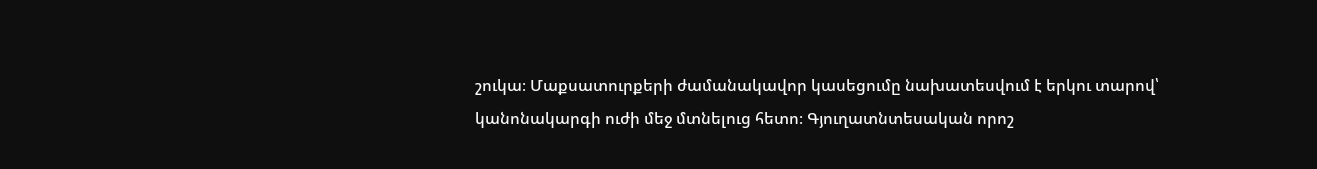շուկա։ Մաքսատուրքերի ժամանակավոր կասեցումը նախատեսվում է երկու տարով՝ կանոնակարգի ուժի մեջ մտնելուց հետո։ Գյուղատնտեսական որոշ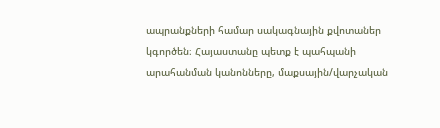ապրանքների համար սակագնային քվոտաներ կգործեն։ Հայաստանը պետք է պահպանի արահանման կանոնները, մաքսային/վարչական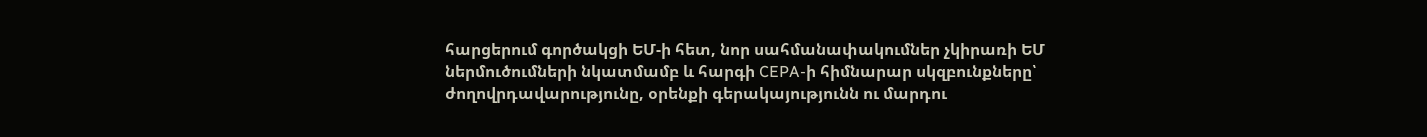հարցերում գործակցի ԵՄ-ի հետ, նոր սահմանափակումներ չկիրառի ԵՄ ներմուծումների նկատմամբ և հարգի CEPA-ի հիմնարար սկզբունքները՝ ժողովրդավարությունը, օրենքի գերակայությունն ու մարդու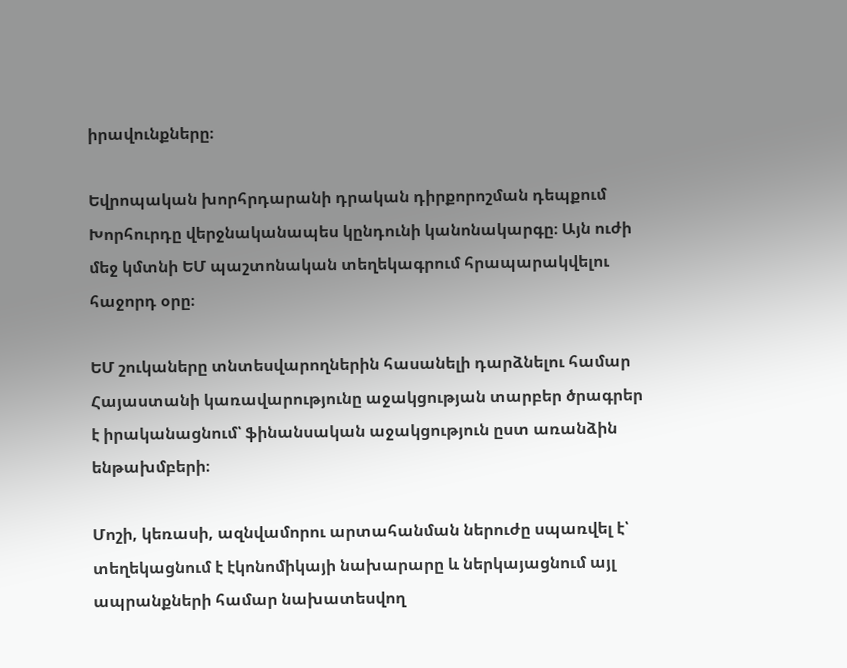իրավունքները։

Եվրոպական խորհրդարանի դրական դիրքորոշման դեպքում Խորհուրդը վերջնականապես կընդունի կանոնակարգը։ Այն ուժի մեջ կմտնի ԵՄ պաշտոնական տեղեկագրում հրապարակվելու հաջորդ օրը։

ԵՄ շուկաները տնտեսվարողներին հասանելի դարձնելու համար Հայաստանի կառավարությունը աջակցության տարբեր ծրագրեր է իրականացնում՝ ֆինանսական աջակցություն ըստ առանձին ենթախմբերի։

Մոշի, կեռասի, ազնվամորու արտահանման ներուժը սպառվել է՝ տեղեկացնում է էկոնոմիկայի նախարարը և ներկայացնում այլ ապրանքների համար նախատեսվող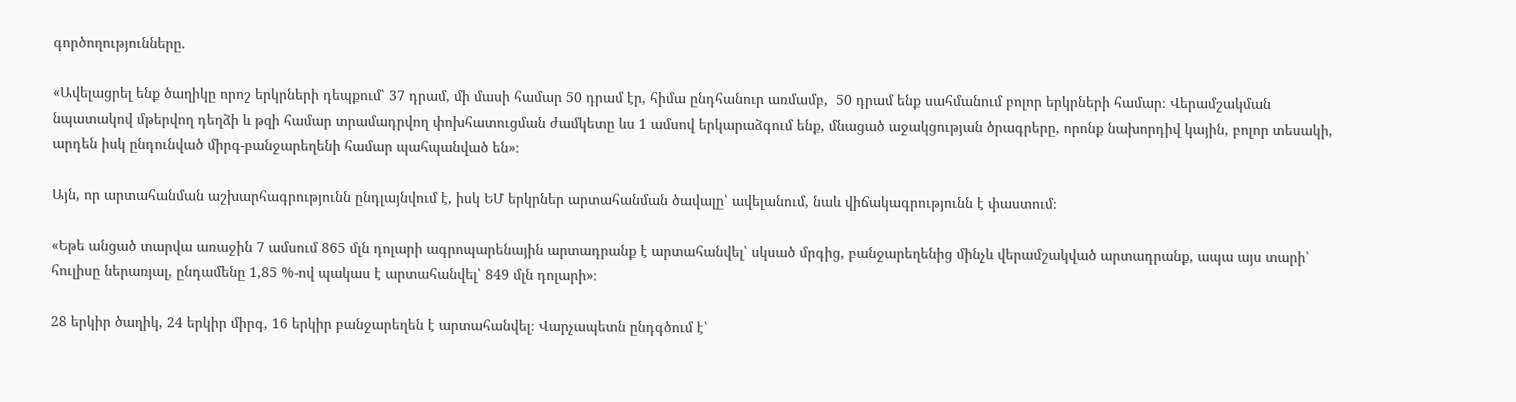գործողությունները․

«Ավելացրել ենք ծաղիկը որոշ երկրների դեպքում՝ 37 դրամ, մի մասի համար 50 դրամ էր, հիմա ընդհանուր առմամբ,  50 դրամ ենք սահմանում բոլոր երկրների համար։ Վերամշակման նպատակով մթերվող դեղձի և թզի համար տրամադրվող փոխհատուցման ժամկետը ևս 1 ամսով երկարաձգում ենք, մնացած աջակցության ծրագրերը, որոնք նախորդիվ կային, բոլոր տեսակի, արդեն իսկ ընդունված միրգ-բանջարեղենի համար պահպանված են»։

Այն, որ արտահանման աշխարհագրությունն ընդլայնվում է, իսկ ԵՄ երկրներ արտահանման ծավալը՝ ավելանում, նաև վիճակագրությունն է փաստում։

«Եթե անցած տարվա առաջին 7 ամսում 865 մլն դոլարի ագրոպարենային արտադրանք է արտահանվել՝ սկսած մրգից, բանջարեղենից մինչև վերամշակված արտադրանք, ապա այս տարի՝ հուլիսը ներառյալ, ընդամենը 1,85 %-ով պակաս է արտահանվել՝ 849 մլն դոլարի»։

28 երկիր ծաղիկ, 24 երկիր միրգ, 16 երկիր բանջարեղեն է արտահանվել։ Վարչապետն ընդգծում է՝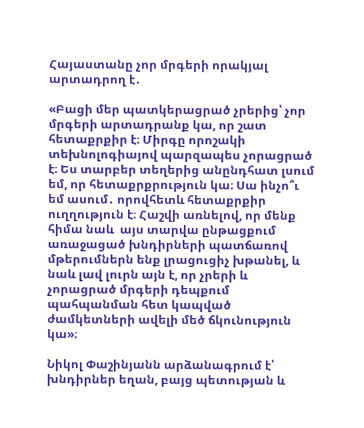Հայաստանը չոր մրգերի որակյալ արտադրող է․

«Բացի մեր պատկերացրած չրերից՝ չոր մրգերի արտադրանք կա, որ շատ հետաքրքիր է։ Միրգը որոշակի տեխնոլոգիայով պարզապես չորացրած է։ Ես տարբեր տեղերից անընդհատ լսում եմ, որ հետաքրքրություն կա։ Սա ինչո՞ւ եմ ասում․ որովհետև հետաքրքիր ուղղություն է։ Հաշվի առնելով, որ մենք հիմա նաև  այս տարվա ընթացքում առաջացած խնդիրների պատճառով մթերումներն ենք լրացուցիչ խթանել, և նաև լավ լուրն այն է, որ չրերի և չորացրած մրգերի դեպքում պահպանման հետ կապված ժամկետների ավելի մեծ ճկունություն կա»։

Նիկոլ Փաշինյանն արձանագրում է՝ խնդիրներ եղան, բայց պետության և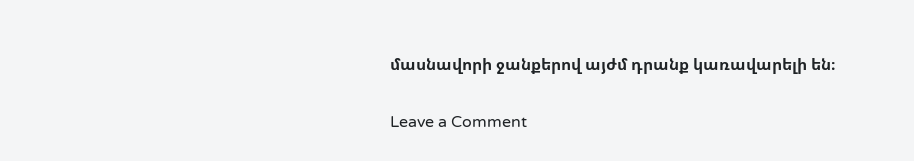մասնավորի ջանքերով այժմ դրանք կառավարելի են։

Leave a Comment